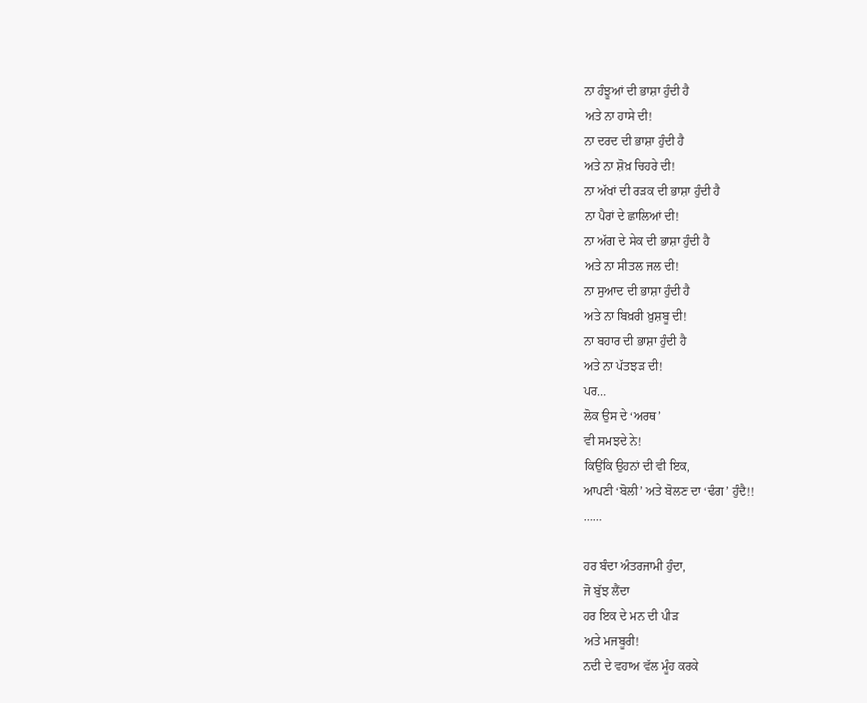ਨਾ ਹੰਝੂਆਂ ਦੀ ਭਾਸ਼ਾ ਹੁੰਦੀ ਹੈ
ਅਤੇ ਨਾ ਹਾਸੇ ਦੀ!
ਨਾ ਦਰਦ ਦੀ ਭਾਸ਼ਾ ਹੁੰਦੀ ਹੈ
ਅਤੇ ਨਾ ਸ਼ੋਖ਼ ਚਿਹਰੇ ਦੀ!
ਨਾ ਅੱਖਾਂ ਦੀ ਰੜਕ ਦੀ ਭਾਸ਼ਾ ਹੁੰਦੀ ਹੈ
ਨਾ ਪੈਰਾਂ ਦੇ ਛਾਲਿਆਂ ਦੀ!
ਨਾ ਅੱਗ ਦੇ ਸੇਕ ਦੀ ਭਾਸ਼ਾ ਹੁੰਦੀ ਹੈ
ਅਤੇ ਨਾ ਸੀਤਲ ਜਲ ਦੀ!
ਨਾ ਸੁਆਦ ਦੀ ਭਾਸ਼ਾ ਹੁੰਦੀ ਹੈ
ਅਤੇ ਨਾ ਬਿਖ਼ਰੀ ਖ਼ੁਸ਼ਬੂ ਦੀ!
ਨਾ ਬਹਾਰ ਦੀ ਭਾਸ਼ਾ ਹੁੰਦੀ ਹੈ
ਅਤੇ ਨਾ ਪੱਤਝੜ ਦੀ!
ਪਰ…
ਲੋਕ ਉਸ ਦੇ ‘ਅਰਥ’
ਵੀ ਸਮਝਦੇ ਨੇ!
ਕਿਉਂਕਿ ਉਹਨਾਂ ਦੀ ਵੀ ਇਕ,
ਆਪਣੀ ‘ਬੋਲੀ’ ਅਤੇ ਬੋਲਣ ਦਾ ‘ਢੰਗ’ ਹੁੰਦੈ!!
……

ਹਰ ਬੰਦਾ ਅੰਤਰਜਾਮੀ ਹੁੰਦਾ,
ਜੋ ਬੁੱਝ ਲੈਂਦਾ
ਹਰ ਇਕ ਦੇ ਮਨ ਦੀ ਪੀੜ
ਅਤੇ ਮਜਬੂਰੀ!
ਨਦੀ ਦੇ ਵਹਾਅ ਵੱਲ ਮੂੰਹ ਕਰਕੇ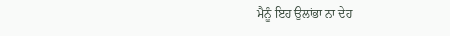ਮੈਨੂੰ ਇਹ ਉਲਾਂਭਾ ਨਾ ਦੇਹ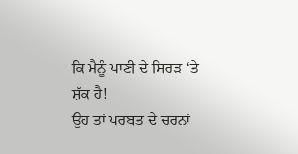ਕਿ ਮੈਨੂੰ ਪਾਣੀ ਦੇ ਸਿਰੜ ‘ਤੇ ਸ਼ੱਕ ਹੈ!
ਉਹ ਤਾਂ ਪਰਬਤ ਦੇ ਚਰਨਾਂ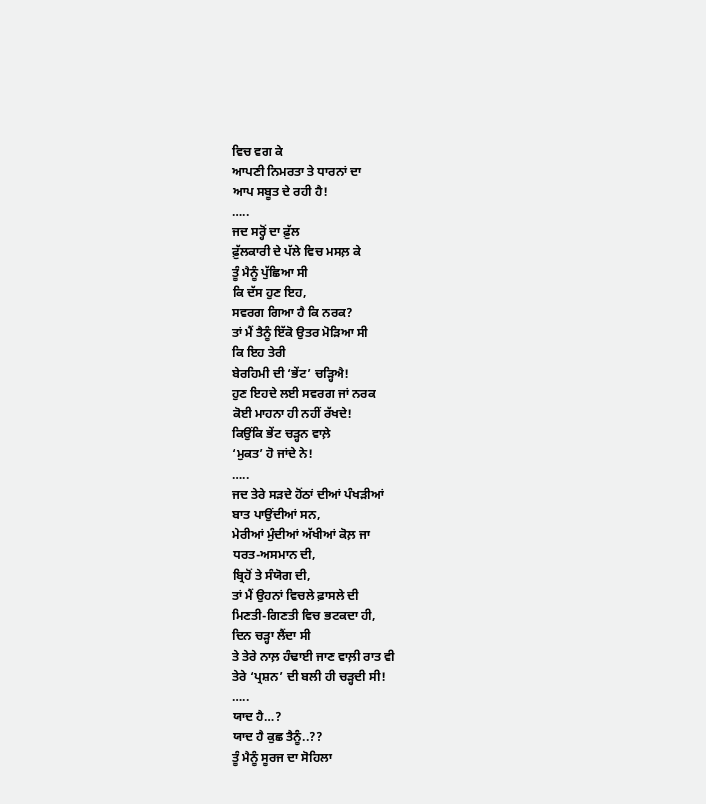ਵਿਚ ਵਗ ਕੇ
ਆਪਣੀ ਨਿਮਰਤਾ ਤੇ ਧਾਰਨਾਂ ਦਾ
ਆਪ ਸਬੂਤ ਦੇ ਰਹੀ ਹੈ!
…..
ਜਦ ਸਰ੍ਹੋਂ ਦਾ ਫ਼ੁੱਲ
ਫ਼ੁੱਲਕਾਰੀ ਦੇ ਪੱਲੇ ਵਿਚ ਮਸਲ਼ ਕੇ
ਤੂੰ ਮੈਨੂੰ ਪੁੱਛਿਆ ਸੀ
ਕਿ ਦੱਸ ਹੁਣ ਇਹ,
ਸਵਰਗ ਗਿਆ ਹੈ ਕਿ ਨਰਕ?
ਤਾਂ ਮੈਂ ਤੈਨੂੰ ਇੱਕੋ ਉਤਰ ਮੋੜਿਆ ਸੀ
ਕਿ ਇਹ ਤੇਰੀ
ਬੇਰਹਿਮੀ ਦੀ ‘ਭੇਂਟ’ ਚੜ੍ਹਿਐ!
ਹੁਣ ਇਹਦੇ ਲਈ ਸਵਰਗ ਜਾਂ ਨਰਕ
ਕੋਈ ਮਾਹਨਾ ਹੀ ਨਹੀਂ ਰੱਖਦੇ!
ਕਿਉਂਕਿ ਭੇਂਟ ਚੜ੍ਹਨ ਵਾਲ਼ੇ
‘ਮੁਕਤ’ ਹੋ ਜਾਂਦੇ ਨੇ!
…..
ਜਦ ਤੇਰੇ ਸੜਦੇ ਹੋਂਠਾਂ ਦੀਆਂ ਪੰਖੜੀਆਂ
ਬਾਤ ਪਾਉਂਦੀਆਂ ਸਨ,
ਮੇਰੀਆਂ ਮੁੰਦੀਆਂ ਅੱਖੀਆਂ ਕੋਲ਼ ਜਾ
ਧਰਤ-ਅਸਮਾਨ ਦੀ,
ਬ੍ਰਿਹੋਂ ਤੇ ਸੰਯੋਗ ਦੀ,
ਤਾਂ ਮੈਂ ਉਹਨਾਂ ਵਿਚਲੇ ਫ਼ਾਸਲੇ ਦੀ
ਮਿਣਤੀ-ਗਿਣਤੀ ਵਿਚ ਭਟਕਦਾ ਹੀ,
ਦਿਨ ਚੜ੍ਹਾ ਲੈਂਦਾ ਸੀ
ਤੇ ਤੇਰੇ ਨਾਲ਼ ਹੰਢਾਈ ਜਾਣ ਵਾਲ਼ੀ ਰਾਤ ਵੀ
ਤੇਰੇ ‘ਪ੍ਰਸ਼ਨ’ ਦੀ ਬਲੀ ਹੀ ਚੜ੍ਹਦੀ ਸੀ!
…..
ਯਾਦ ਹੈ…?
ਯਾਦ ਹੈ ਕੁਛ ਤੈਨੂੰ..??
ਤੂੰ ਮੈਨੂੰ ਸੂਰਜ ਦਾ ਸੋਹਿਲਾ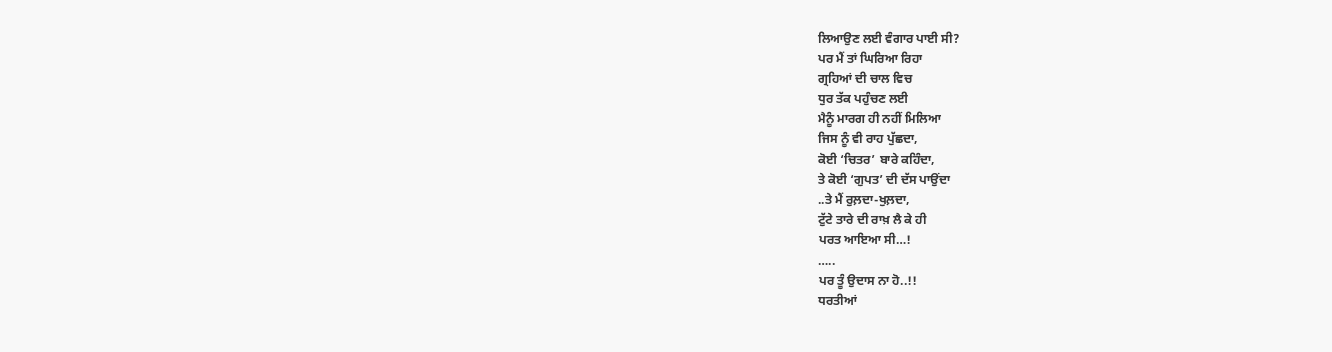ਲਿਆਉਣ ਲਈ ਵੰਗਾਰ ਪਾਈ ਸੀ?
ਪਰ ਮੈਂ ਤਾਂ ਘਿਰਿਆ ਰਿਹਾ
ਗ੍ਰਹਿਆਂ ਦੀ ਚਾਲ ਵਿਚ
ਧੁਰ ਤੱਕ ਪਹੁੰਚਣ ਲਈ
ਮੈਨੂੰ ਮਾਰਗ ਹੀ ਨਹੀਂ ਮਿਲਿਆ
ਜਿਸ ਨੂੰ ਵੀ ਰਾਹ ਪੁੱਛਦਾ,
ਕੋਈ ‘ਚਿਤਰ’ ਬਾਰੇ ਕਹਿੰਦਾ,
ਤੇ ਕੋਈ ‘ਗੁਪਤ’ ਦੀ ਦੱਸ ਪਾਉਂਦਾ
..ਤੇ ਮੈਂ ਰੁਲ਼ਦਾ-ਖੁਲ਼ਦਾ,
ਟੁੱਟੇ ਤਾਰੇ ਦੀ ਰਾਖ਼ ਲੈ ਕੇ ਹੀ
ਪਰਤ ਆਇਆ ਸੀ…!
…..
ਪਰ ਤੂੰ ਉਦਾਸ ਨਾ ਹੋ..!!
ਧਰਤੀਆਂ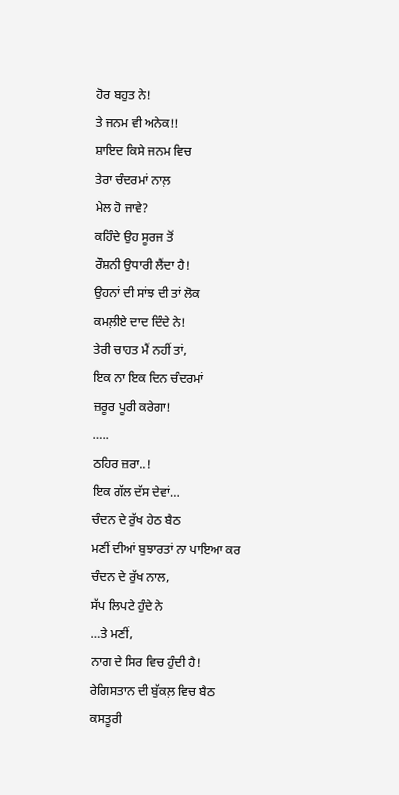ਹੋਰ ਬਹੁਤ ਨੇ!
ਤੇ ਜਨਮ ਵੀ ਅਨੇਕ!!
ਸ਼ਾਇਦ ਕਿਸੇ ਜਨਮ ਵਿਚ
ਤੇਰਾ ਚੰਦਰਮਾਂ ਨਾਲ਼
ਮੇਲ ਹੋ ਜਾਵੇ?
ਕਹਿੰਦੇ ਉਹ ਸੂਰਜ ਤੋਂ
ਰੌਸ਼ਨੀ ਉਧਾਰੀ ਲੈਂਦਾ ਹੈ!
ਉਹਨਾਂ ਦੀ ਸਾਂਝ ਦੀ ਤਾਂ ਲੋਕ
ਕਮਲ਼ੀਏ ਦਾਦ ਦਿੰਦੇ ਨੇ!
ਤੇਰੀ ਚਾਹਤ ਮੈਂ ਨਹੀਂ ਤਾਂ,
ਇਕ ਨਾ ਇਕ ਦਿਨ ਚੰਦਰਮਾਂ
ਜ਼ਰੂਰ ਪੂਰੀ ਕਰੇਗਾ!
…..
ਠਹਿਰ ਜ਼ਰਾ..!
ਇਕ ਗੱਲ ਦੱਸ ਦੇਵਾਂ…
ਚੰਦਨ ਦੇ ਰੁੱਖ ਹੇਠ ਬੈਠ
ਮਣੀਂ ਦੀਆਂ ਬੁਝਾਰਤਾਂ ਨਾ ਪਾਇਆ ਕਰ
ਚੰਦਨ ਦੇ ਰੁੱਖ ਨਾਲ,
ਸੱਪ ਲਿਪਟੇ ਹੁੰਦੇ ਨੇ
…ਤੇ ਮਣੀਂ,
ਨਾਗ ਦੇ ਸਿਰ ਵਿਚ ਹੁੰਦੀ ਹੈ!
ਰੇਗਿਸਤਾਨ ਦੀ ਬੁੱਕਲ਼ ਵਿਚ ਬੈਠ
ਕਸਤੂਰੀ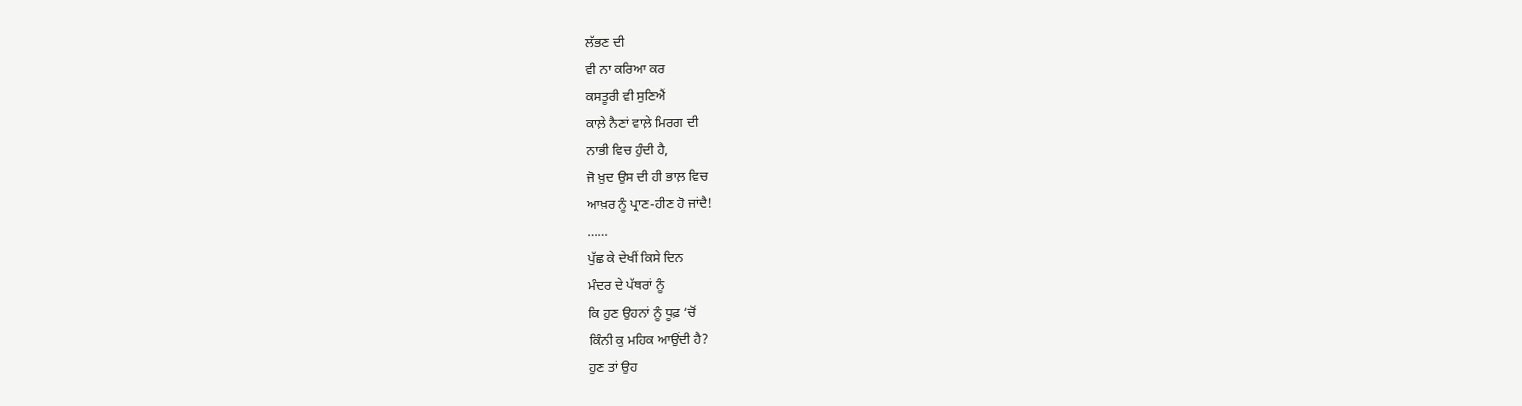ਲੱਭਣ ਦੀ
ਵੀ ਨਾ ਕਰਿਆ ਕਰ
ਕਸਤੂਰੀ ਵੀ ਸੁਣਿਐਂ
ਕਾਲ਼ੇ ਨੈਣਾਂ ਵਾਲ਼ੇ ਮਿਰਗ ਦੀ
ਨਾਭੀ ਵਿਚ ਹੁੰਦੀ ਹੈ,
ਜੋ ਖ਼ੁਦ ਉਸ ਦੀ ਹੀ ਭਾਲ਼ ਵਿਚ
ਆਖ਼ਰ ਨੂੰ ਪ੍ਰਾਣ-ਹੀਣ ਹੋ ਜਾਂਦੈ!
……
ਪੁੱਛ ਕੇ ਦੇਖੀਂ ਕਿਸੇ ਦਿਨ
ਮੰਦਰ ਦੇ ਪੱਥਰਾਂ ਨੂੰ
ਕਿ ਹੁਣ ਉਹਨਾਂ ਨੂੰ ਧੂਫ਼ ‘ਚੋਂ
ਕਿੰਨੀ ਕੁ ਮਹਿਕ ਆਉਂਦੀ ਹੈ?
ਹੁਣ ਤਾਂ ਉਹ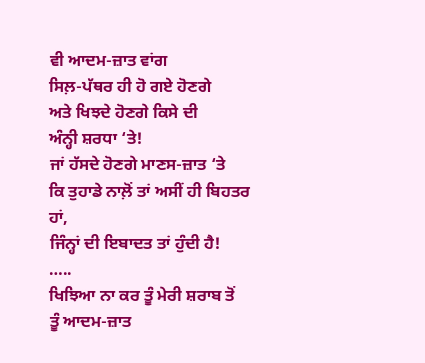ਵੀ ਆਦਮ-ਜ਼ਾਤ ਵਾਂਗ
ਸਿਲ਼-ਪੱਥਰ ਹੀ ਹੋ ਗਏ ਹੋਣਗੇ
ਅਤੇ ਖਿਝਦੇ ਹੋਣਗੇ ਕਿਸੇ ਦੀ
ਅੰਨ੍ਹੀ ਸ਼ਰਧਾ ‘ਤੇ!
ਜਾਂ ਹੱਸਦੇ ਹੋਣਗੇ ਮਾਣਸ-ਜ਼ਾਤ ‘ਤੇ
ਕਿ ਤੁਹਾਡੇ ਨਾਲ਼ੋਂ ਤਾਂ ਅਸੀਂ ਹੀ ਬਿਹਤਰ ਹਾਂ,
ਜਿੰਨ੍ਹਾਂ ਦੀ ਇਬਾਦਤ ਤਾਂ ਹੁੰਦੀ ਹੈ!
…..
ਖਿਝਿਆ ਨਾ ਕਰ ਤੂੰ ਮੇਰੀ ਸ਼ਰਾਬ ਤੋਂ
ਤੂੰ ਆਦਮ-ਜ਼ਾਤ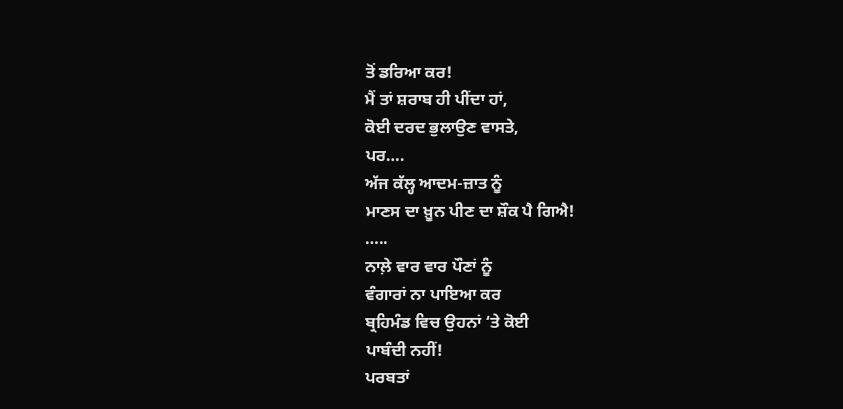ਤੋਂ ਡਰਿਆ ਕਰ!
ਮੈਂ ਤਾਂ ਸ਼ਰਾਬ ਹੀ ਪੀਂਦਾ ਹਾਂ,
ਕੋਈ ਦਰਦ ਭੁਲਾਉਣ ਵਾਸਤੇ,
ਪਰ….
ਅੱਜ ਕੱਲ੍ਹ ਆਦਮ-ਜ਼ਾਤ ਨੂੰ
ਮਾਣਸ ਦਾ ਖ਼ੂਨ ਪੀਣ ਦਾ ਸ਼ੌਕ ਪੈ ਗਿਐ!
…..
ਨਾਲ਼ੇ ਵਾਰ ਵਾਰ ਪੌਣਾਂ ਨੂੰ
ਵੰਗਾਰਾਂ ਨਾ ਪਾਇਆ ਕਰ
ਬ੍ਰਹਿਮੰਡ ਵਿਚ ਉਹਨਾਂ ‘ਤੇ ਕੋਈ
ਪਾਬੰਦੀ ਨਹੀਂ!
ਪਰਬਤਾਂ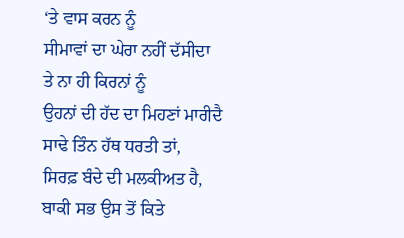‘ਤੇ ਵਾਸ ਕਰਨ ਨੂੰ
ਸੀਮਾਵਾਂ ਦਾ ਘੇਰਾ ਨਹੀਂ ਦੱਸੀਦਾ
ਤੇ ਨਾ ਹੀ ਕਿਰਨਾਂ ਨੂੰ
ਉਹਨਾਂ ਦੀ ਹੱਦ ਦਾ ਮਿਹਣਾਂ ਮਾਰੀਦੈ
ਸਾਢੇ ਤਿੰਨ ਹੱਥ ਧਰਤੀ ਤਾਂ,
ਸਿਰਫ਼ ਬੰਦੇ ਦੀ ਮਲਕੀਅਤ ਹੈ,
ਬਾਕੀ ਸਭ ਉਸ ਤੋਂ ਕਿਤੇ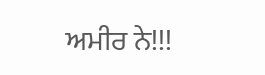ਅਮੀਰ ਨੇ!!!